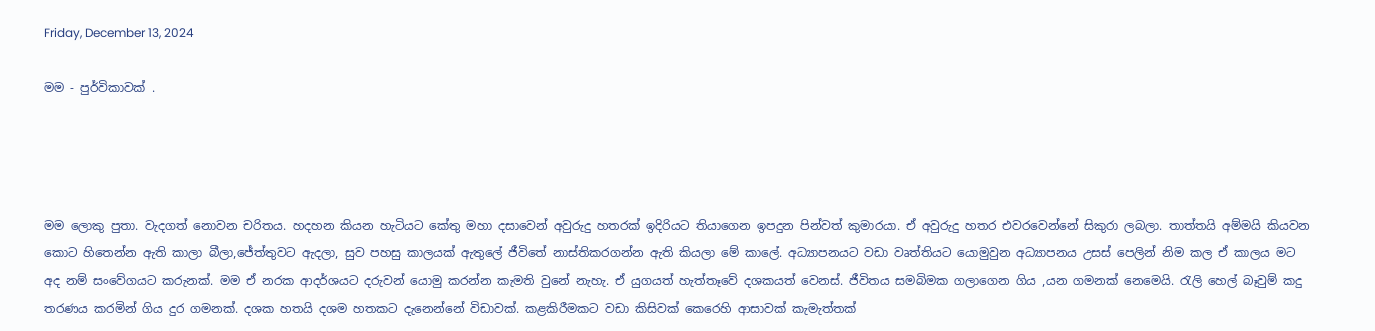Friday, December 13, 2024

මම - පුර්විකාවක් .




මම ලොකු පුතා. වැදගත් නොවන චරිතය. හදහන කියන හැටියට කේතු මහා දසාවෙන් අවුරුදු හතරක් ඉදිරියට තියාගෙන ඉපදුන පින්වත් කුමාරයා. ඒ අවුරුදු හතර එවරවෙන්නේ සිකුරා ලබලා. තාත්තයි අම්මයි කියවන කොට හිතෙන්න ඇති කාලා බීලා,ජේත්තුවට ඇදලා, සුව පහසු කාලයක් ඇතුලේ ජීවිතේ නාස්තිකරගන්න ඇති කියලා මේ කාලේ. අධ්‍යාපනයට වඩා වෘත්තියට යොමුවුන අධ්‍යාපනය උසස් පෙලින් නිම කල ඒ කාලය මට අද නම් සංවේගයට කරුනක්. මම ඒ නරක ආදර්ශයට දරුවන් යොමු කරන්න කැමති වුනේ නැහැ. ඒ යුගයත් හැත්තෑවේ දශකයත් වෙනස්. ජීවිතය සමබිමක ගලාගෙන ගිය ,යන ගමනක් නෙමෙයි. රැලි හෙල් බෑවුම් කදු තරණය කරමින් ගිය දුර ගමනක්. දශක හතයි දශම හතකට දැනෙන්නේ විඩාවක්. කළකිරීමකට වඩා කිසිවක් කෙරෙහි ආසාවක් කැමැත්තක්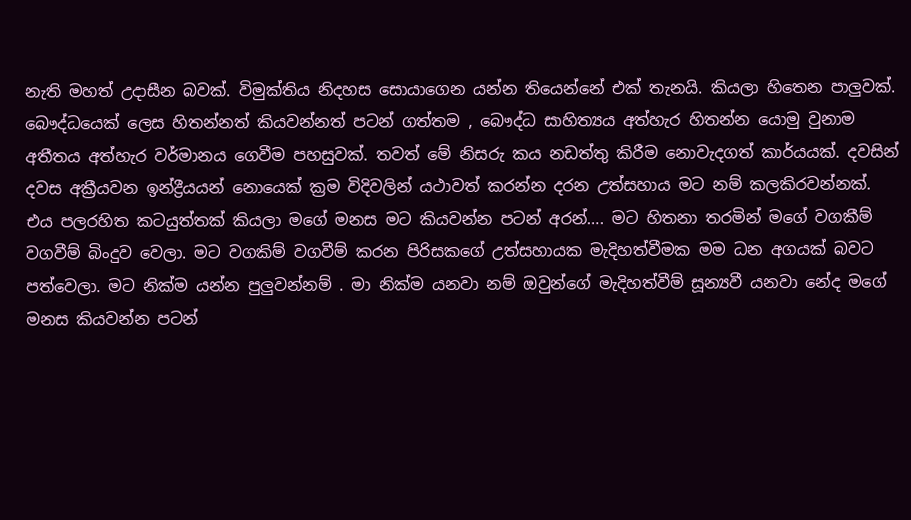නැති මහත් උදාසීන බවක්. විමුක්තිය නිදහස සොයාගෙන යන්න තියෙන්නේ එක් තැනයි. කියලා හිතෙන පාලුවක්. බෞද්ධයෙක් ලෙස හිතන්නත් කියවන්නත් පටන් ගත්තම , බෞද්ධ සාහිත්‍යය අත්හැර හිතන්න යොමු වුනාම අතීතය අත්හැර වර්මානය ගෙවීම පහසුවක්. තවත් මේ නිසරු කය නඩත්තු කිරීම නොවැදගත් කාර්යයක්. දවසින් දවස අක්‍රීයවන ඉන්ද්‍රීයයන් නොයෙක් ක්‍රම විදිවලින් යථාවත් කරන්න දරන උත්සහාය මට නම් කලකිරවන්නක්. එය පලරහිත කටයුත්තක් කියලා මගේ මනස මට කියවන්න පටන් අරන්…. මට හිතනා තරමින් මගේ වගකීම් වගවීම් බිංදුව වෙලා. මට වගකිම් වගවීම් කරන පිරිසකගේ උත්සහායක මැදිහත්වීමක මම ධන අගයක් බවට පත්වෙලා. මට නික්ම යන්න පුලුවන්නම් . මා නික්ම යනවා නම් ඔවුන්ගේ මැදිහත්වීම් සූන්‍යවී යනවා නේද මගේ මනස කියවන්න පටන්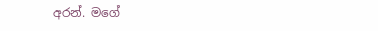අරන්. මගේ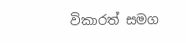විකාරත් සමග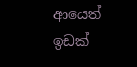ආයෙත් ඉඩක්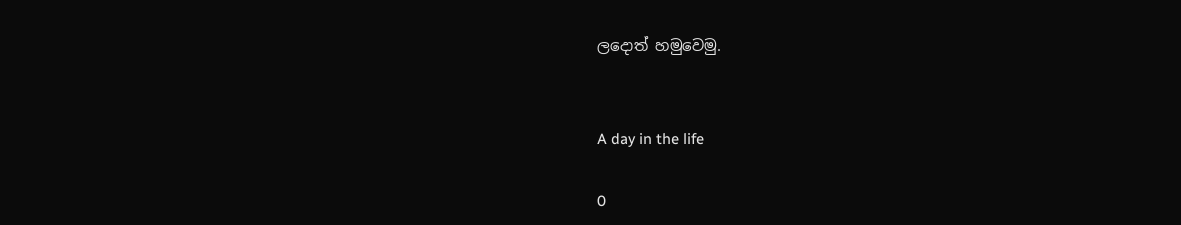ලදොත් හමුවෙමු.


A day in the life

0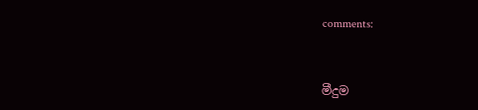comments:



මීදුම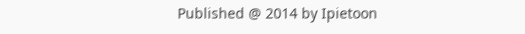Published @ 2014 by Ipietoon